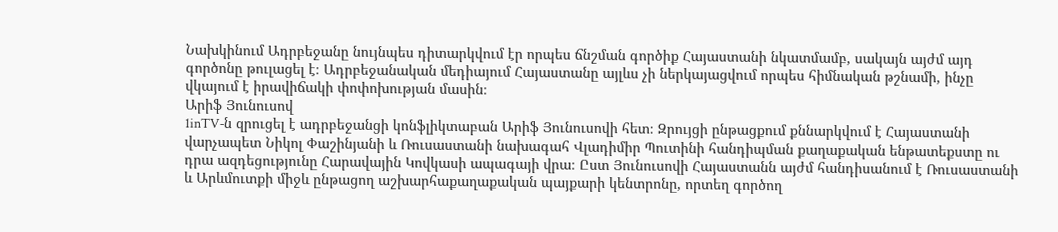Նախկինում Ադրբեջանը նույնպես դիտարկվում էր որպես ճնշման գործիք Հայաստանի նկատմամբ, սակայն այժմ այդ գործոնը թուլացել է։ Ադրբեջանական մեդիայում Հայաստանը այլևս չի ներկայացվում որպես հիմնական թշնամի, ինչը վկայում է իրավիճակի փոփոխության մասին։
Արիֆ Յունուսով
1inTV‑ն զրուցել է ադրբեջանցի կոնֆլիկտաբան Արիֆ Յունուսովի հետ։ Զրույցի ընթացքում քննարկվում է Հայաստանի վարչապետ Նիկոլ Փաշինյանի և Ռուսաստանի նախագահ Վլադիմիր Պուտինի հանդիպման քաղաքական ենթատեքստը ու դրա ազդեցությունը Հարավային Կովկասի ապագայի վրա։ Ըստ Յունուսովի Հայաստանն այժմ հանդիսանում է Ռուսաստանի և Արևմուտքի միջև ընթացող աշխարհաքաղաքական պայքարի կենտրոնը, որտեղ գործող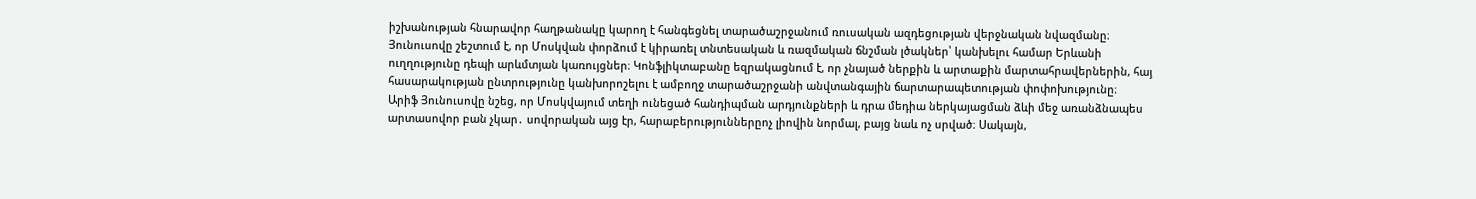իշխանության հնարավոր հաղթանակը կարող է հանգեցնել տարածաշրջանում ռուսական ազդեցության վերջնական նվազմանը։ Յունուսովը շեշտում է, որ Մոսկվան փորձում է կիրառել տնտեսական և ռազմական ճնշման լծակներ՝ կանխելու համար Երևանի ուղղությունը դեպի արևմտյան կառույցներ։ Կոնֆլիկտաբանը եզրակացնում է, որ չնայած ներքին և արտաքին մարտահրավերներին, հայ հասարակության ընտրությունը կանխորոշելու է ամբողջ տարածաշրջանի անվտանգային ճարտարապետության փոփոխությունը։
Արիֆ Յունուսովը նշեց, որ Մոսկվայում տեղի ունեցած հանդիպման արդյունքների և դրա մեդիա ներկայացման ձևի մեջ առանձնապես արտասովոր բան չկար․ սովորական այց էր, հարաբերություններըոչ լիովին նորմալ, բայց նաև ոչ սրված։ Սակայն,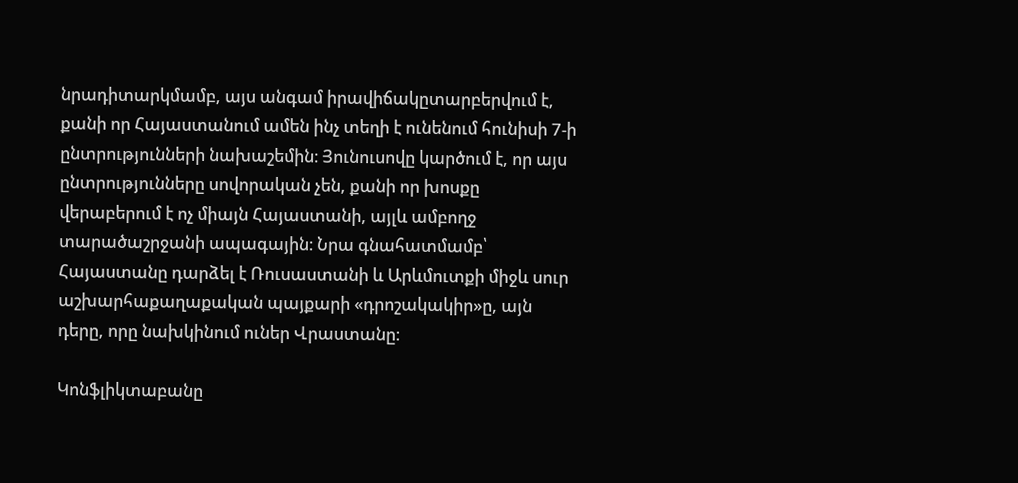նրադիտարկմամբ, այս անգամ իրավիճակըտարբերվում է, քանի որ Հայաստանում ամեն ինչ տեղի է ունենում հունիսի 7‑ի ընտրությունների նախաշեմին։ Յունուսովը կարծում է, որ այս ընտրությունները սովորական չեն, քանի որ խոսքը վերաբերում է ոչ միայն Հայաստանի, այլև ամբողջ տարածաշրջանի ապագային։ Նրա գնահատմամբ՝ Հայաստանը դարձել է Ռուսաստանի և Արևմուտքի միջև սուր աշխարհաքաղաքական պայքարի «դրոշակակիր»ը, այն դերը, որը նախկինում ուներ Վրաստանը։

Կոնֆլիկտաբանը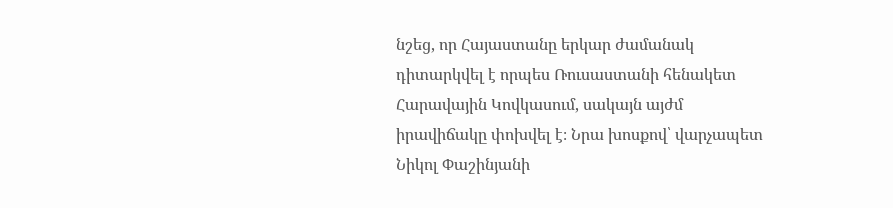նշեց, որ Հայաստանը երկար ժամանակ դիտարկվել է որպես Ռուսաստանի հենակետ Հարավային Կովկասում, սակայն այժմ իրավիճակը փոխվել է։ Նրա խոսքով՝ վարչապետ Նիկոլ Փաշինյանի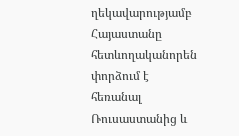ղեկավարությամբ Հայաստանը հետևողականորեն փորձում է հեռանալ Ռուսաստանից և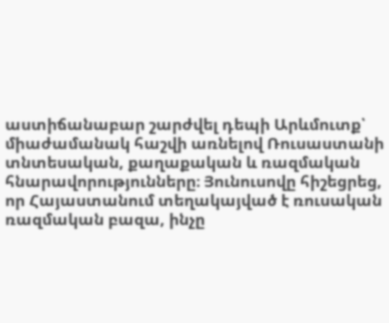աստիճանաբար շարժվել դեպի Արևմուտք՝ միաժամանակ հաշվի առնելով Ռուսաստանի տնտեսական, քաղաքական և ռազմական հնարավորությունները։ Յունուսովը հիշեցրեց, որ Հայաստանում տեղակայված է ռուսական ռազմական բազա, ինչը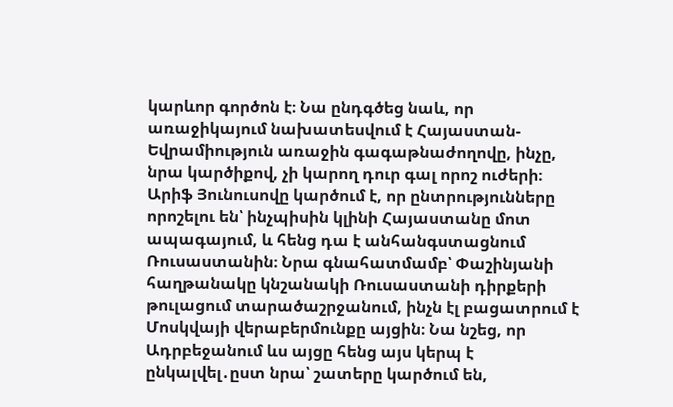կարևոր գործոն է։ Նա ընդգծեց նաև, որ առաջիկայում նախատեսվում է Հայաստան-Եվրամիություն առաջին գագաթնաժողովը, ինչը, նրա կարծիքով, չի կարող դուր գալ որոշ ուժերի։
Արիֆ Յունուսովը կարծում է, որ ընտրությունները որոշելու են՝ ինչպիսին կլինի Հայաստանը մոտ ապագայում, և հենց դա է անհանգստացնում Ռուսաստանին։ Նրա գնահատմամբ՝ Փաշինյանի հաղթանակը կնշանակի Ռուսաստանի դիրքերի թուլացում տարածաշրջանում, ինչն էլ բացատրում է Մոսկվայի վերաբերմունքը այցին։ Նա նշեց, որ Ադրբեջանում ևս այցը հենց այս կերպ է ընկալվել․ըստ նրա՝ շատերը կարծում են,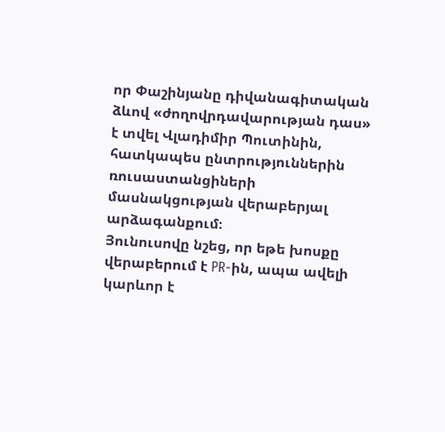որ Փաշինյանը դիվանագիտական ձևով «ժողովրդավարության դաս» է տվել Վլադիմիր Պուտինին, հատկապես ընտրություններին ռուսաստանցիների մասնակցության վերաբերյալ արձագանքում։
Յունուսովը նշեց, որ եթե խոսքը վերաբերում է PR-ին, ապա ավելի կարևոր է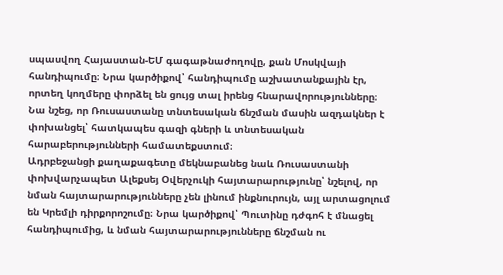սպասվող Հայաստան-ԵՄ գագաթնաժողովը, քան Մոսկվայի հանդիպումը։ Նրա կարծիքով՝ հանդիպումը աշխատանքային էր, որտեղ կողմերը փորձել են ցույց տալ իրենց հնարավորությունները։ Նա նշեց, որ Ռուսաստանը տնտեսական ճնշման մասին ազդակներ է փոխանցել՝ հատկապես գազի գների և տնտեսական հարաբերությունների համատեքստում։
Ադրբեջանցի քաղաքագետը մեկնաբանեց նաև Ռուսաստանի փոխվարչապետ Ալեքսեյ Օվերչուկի հայտարարությունը՝ նշելով, որ նման հայտարարությունները չեն լինում ինքնուրույն, այլ արտացոլում են Կրեմլի դիրքորոշումը։ Նրա կարծիքով՝ Պուտինը դժգոհ է մնացել հանդիպումից, և նման հայտարարությունները ճնշման ու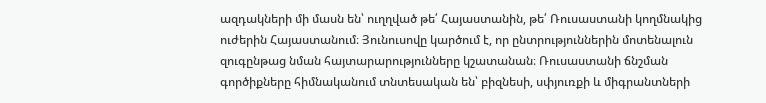ազդակների մի մասն են՝ ուղղված թե՛ Հայաստանին, թե՛ Ռուսաստանի կողմնակից ուժերին Հայաստանում։ Յունուսովը կարծում է, որ ընտրություններին մոտենալուն զուգընթաց նման հայտարարությունները կշատանան։ Ռուսաստանի ճնշման գործիքները հիմնականում տնտեսական են՝ բիզնեսի, սփյուռքի և միգրանտների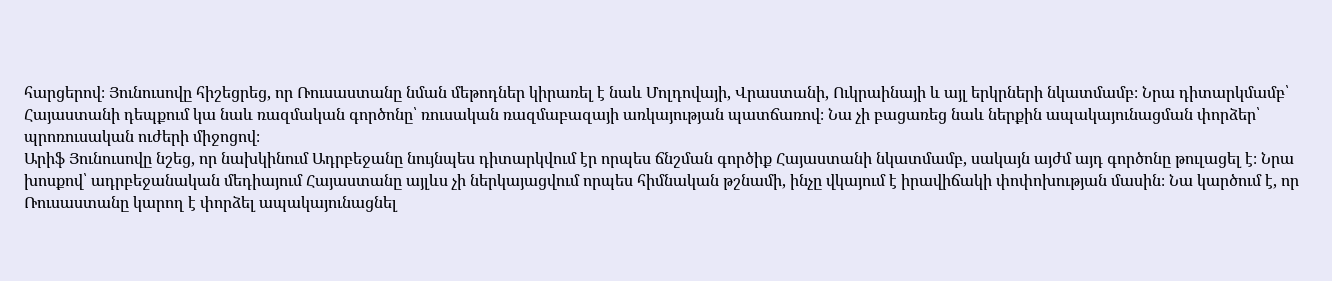հարցերով։ Յունուսովը հիշեցրեց, որ Ռուսաստանը նման մեթոդներ կիրառել է նաև Մոլդովայի, Վրաստանի, Ուկրաինայի և այլ երկրների նկատմամբ։ Նրա դիտարկմամբ՝ Հայաստանի դեպքում կա նաև ռազմական գործոնը՝ ռուսական ռազմաբազայի առկայության պատճառով։ Նա չի բացառեց նաև ներքին ապակայունացման փորձեր՝ պրոռուսական ուժերի միջոցով։
Արիֆ Յունուսովը նշեց, որ նախկինում Ադրբեջանը նույնպես դիտարկվում էր որպես ճնշման գործիք Հայաստանի նկատմամբ, սակայն այժմ այդ գործոնը թուլացել է։ Նրա խոսքով՝ ադրբեջանական մեդիայում Հայաստանը այլևս չի ներկայացվում որպես հիմնական թշնամի, ինչը վկայում է իրավիճակի փոփոխության մասին։ Նա կարծում է, որ Ռուսաստանը կարող է փորձել ապակայունացնել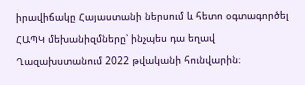իրավիճակը Հայաստանի ներսում և հետո օգտագործել ՀԱՊԿ մեխանիզմները՝ ինչպես դա եղավ Ղազախստանում 2022 թվականի հունվարին։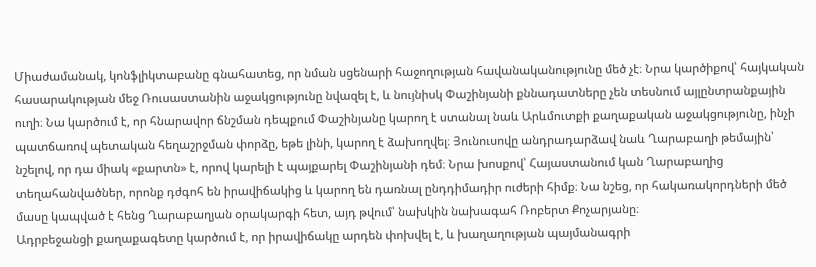Միաժամանակ, կոնֆլիկտաբանը գնահատեց, որ նման սցենարի հաջողության հավանականությունը մեծ չէ։ Նրա կարծիքով՝ հայկական հասարակության մեջ Ռուսաստանին աջակցությունը նվազել է, և նույնիսկ Փաշինյանի քննադատները չեն տեսնում այլընտրանքային ուղի։ Նա կարծում է, որ հնարավոր ճնշման դեպքում Փաշինյանը կարող է ստանալ նաև Արևմուտքի քաղաքական աջակցությունը, ինչի պատճառով պետական հեղաշրջման փորձը, եթե լինի, կարող է ձախողվել։ Յունուսովը անդրադարձավ նաև Ղարաբաղի թեմային՝ նշելով, որ դա միակ «քարտն» է, որով կարելի է պայքարել Փաշինյանի դեմ։ Նրա խոսքով՝ Հայաստանում կան Ղարաբաղից տեղահանվածներ, որոնք դժգոհ են իրավիճակից և կարող են դառնալ ընդդիմադիր ուժերի հիմք։ Նա նշեց, որ հակառակորդների մեծ մասը կապված է հենց Ղարաբաղյան օրակարգի հետ, այդ թվում՝ նախկին նախագահ Ռոբերտ Քոչարյանը։
Ադրբեջանցի քաղաքագետը կարծում է, որ իրավիճակը արդեն փոխվել է, և խաղաղության պայմանագրի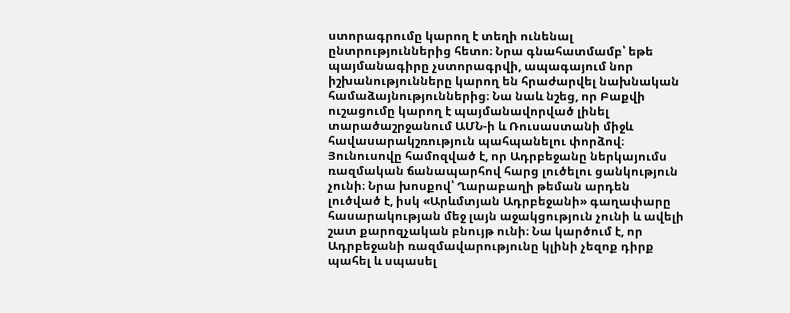ստորագրումը կարող է տեղի ունենալ ընտրություններից հետո։ Նրա գնահատմամբ՝ եթե պայմանագիրը չստորագրվի, ապագայում նոր իշխանությունները կարող են հրաժարվել նախնական համաձայնություններից։ Նա նաև նշեց, որ Բաքվի ուշացումը կարող է պայմանավորված լինել տարածաշրջանում ԱՄՆ‑ի և Ռուսաստանի միջև հավասարակշռություն պահպանելու փորձով։
Յունուսովը համոզված է, որ Ադրբեջանը ներկայումս ռազմական ճանապարհով հարց լուծելու ցանկություն չունի։ Նրա խոսքով՝ Ղարաբաղի թեման արդեն լուծված է, իսկ «Արևմտյան Ադրբեջանի» գաղափարը հասարակության մեջ լայն աջակցություն չունի և ավելի շատ քարոզչական բնույթ ունի։ Նա կարծում է, որ Ադրբեջանի ռազմավարությունը կլինի չեզոք դիրք պահել և սպասել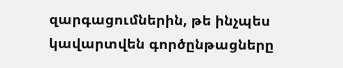զարգացումներին, թե ինչպես կավարտվեն գործընթացները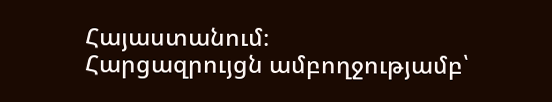Հայաստանում։
Հարցազրույցն ամբողջությամբ՝